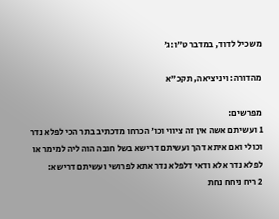משכיל לדוד, במדבר ט״ו:ג׳

מהדורה: ויניציאה, תקכ"א

מפרשים:
1 ועשיתם אשה אין זה ציווי וכו׳ הכרחו מדכתיב בתר הכי לפלא נדר וכולי ואם איתא דהך ועשיתם דרישא בשל חובה הוה ליה למימר או לפלא נדר אלא ודאי דלפלא נדר אתא לפרושי ועשיתם דרישא:
2 ריח ניחח נחת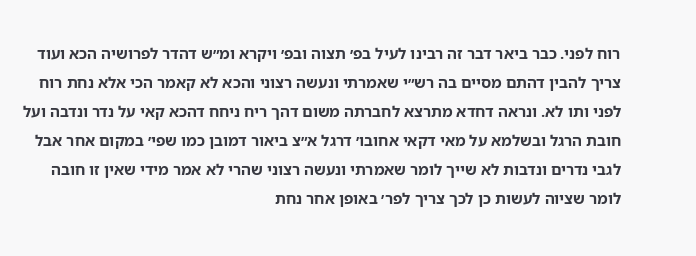רוח לפני. כבר ביאר דבר זה רבינו לעיל בפ׳ תצוה ובפ׳ ויקרא ומ״ש דהדר לפרושיה הכא ועוד צריך להבין דהתם מסיים בה רש״י שאמרתי ונעשה רצוני והכא לא קאמר הכי אלא נחת רוח לפני ותו לא. ונראה דחדא מתרצא לחברתה משום דהך ריח ניחח דהכא קאי על נדר ונדבה ועל חובת הרגל ובשלמא על מאי דקאי אחובו׳ דרגל א״צ ביאור דמובן כמו שפי׳ במקום אחר אבל לגבי נדרים ונדבות לא שייך לומר שאמרתי ונעשה רצוני שהרי לא אמר מידי שאין זו חובה לומר שציוה לעשות כן לכך צריך לפר׳ באופן אחר נחת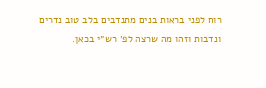רוח לפני בראות בנים מתנדבים בלב טוב נדרים ונדבות וזהו מה שרצה לפ׳ רש״י בכאן.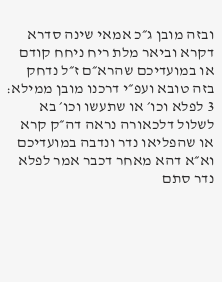ובזה מובן ג״כ אמאי שינה סדרא דקרא וביאר מלת ריח ניחח קודם או במועדיכם שהרא״ם ז״ל נדחק בזה טובא ועפ״י דרכנו מובן ממילא:
3 לפלא וכו׳ או שתעשו וכו׳ בא לשלול דלכאורה נראה דה״ק קרא או שהפליאו נדר ונדבה במועדיכם וא״א דהא מאחר דכבר אמר לפלא נדר סתם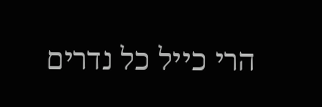הרי כייל כל נדרים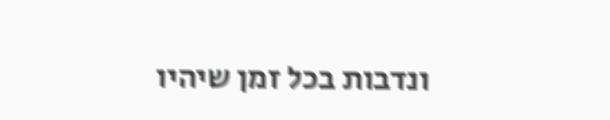ונדבות בכל זמן שיהיו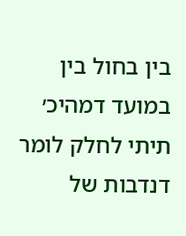בין בחול בין במועד דמהיכ׳ תיתי לחלק לומר דנדבות של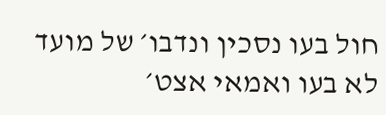חול בעו נסכין ונדבו׳ של מועד לא בעו ואמאי אצט׳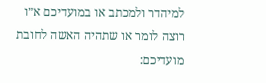למיהדר ולמכתב או במועדיכם א״ו רוצה לומר או שתהיה האשה לחובת מועדיכם: